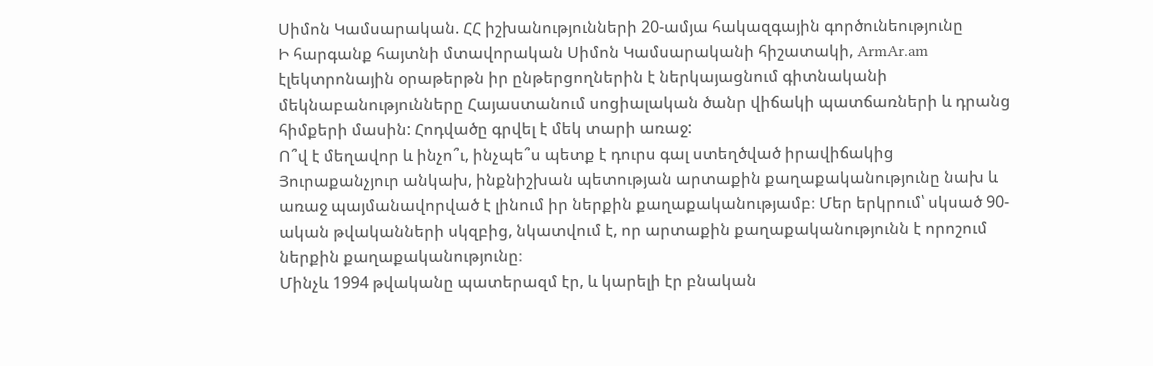Սիմոն Կամսարական. ՀՀ իշխանությունների 20-ամյա հակազգային գործունեությունը
Ի հարգանք հայտնի մտավորական Սիմոն Կամսարականի հիշատակի, ArmAr.am էլեկտրոնային օրաթերթն իր ընթերցողներին է ներկայացնում գիտնականի մեկնաբանությունները Հայաստանում սոցիալական ծանր վիճակի պատճառների և դրանց հիմքերի մասին: Հոդվածը գրվել է մեկ տարի առաջ:
Ո՞վ է մեղավոր և ինչո՞ւ, ինչպե՞ս պետք է դուրս գալ ստեղծված իրավիճակից
Յուրաքանչյուր անկախ, ինքնիշխան պետության արտաքին քաղաքականությունը նախ և առաջ պայմանավորված է լինում իր ներքին քաղաքականությամբ։ Մեր երկրում՝ սկսած 90-ական թվականների սկզբից, նկատվում է, որ արտաքին քաղաքականությունն է որոշում ներքին քաղաքականությունը։
Մինչև 1994 թվականը պատերազմ էր, և կարելի էր բնական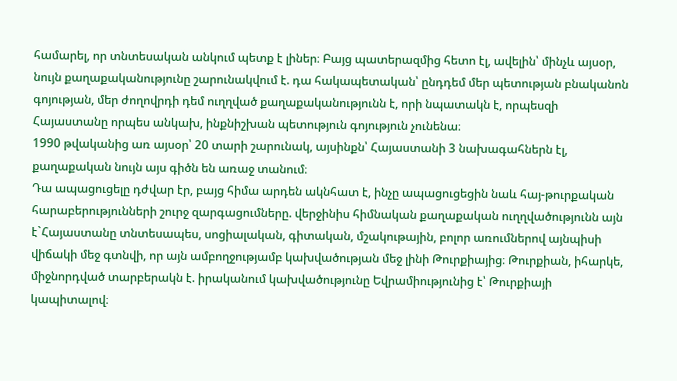համարել, որ տնտեսական անկում պետք է լիներ։ Բայց պատերազմից հետո էլ, ավելին՝ մինչև այսօր, նույն քաղաքականությունը շարունակվում է. դա հակապետական՝ ընդդեմ մեր պետության բնականոն գոյության, մեր ժողովրդի դեմ ուղղված քաղաքականությունն է, որի նպատակն է, որպեսզի Հայաստանը որպես անկախ, ինքնիշխան պետություն գոյություն չունենա։
1990 թվականից առ այսօր՝ 20 տարի շարունակ, այսինքն՝ Հայաստանի 3 նախագահներն էլ, քաղաքական նույն այս գիծն են առաջ տանում։
Դա ապացուցելը դժվար էր, բայց հիմա արդեն ակնհատ է, ինչը ապացուցեցին նաև հայ-թուրքական հարաբերությունների շուրջ զարգացումները. վերջինիս հիմնական քաղաքական ուղղվածությունն այն է`Հայաստանը տնտեսապես, սոցիալական, գիտական, մշակութային, բոլոր առումներով այնպիսի վիճակի մեջ գտնվի, որ այն ամբողջությամբ կախվածության մեջ լինի Թուրքիայից։ Թուրքիան, իհարկե, միջնորդված տարբերակն է. իրականում կախվածությունը Եվրամիությունից է՝ Թուրքիայի կապիտալով։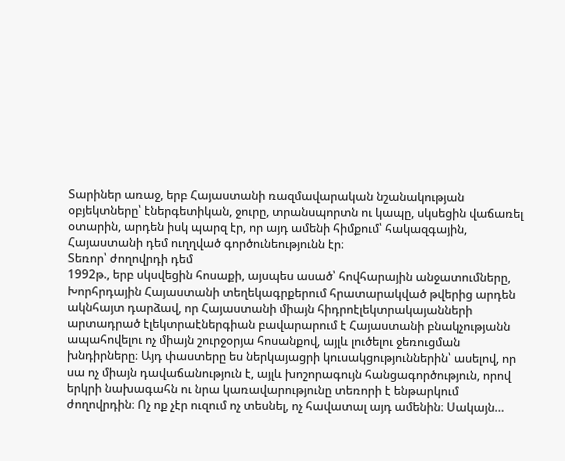Տարիներ առաջ, երբ Հայաստանի ռազմավարական նշանակության օբյեկտները՝ էներգետիկան, ջուրը, տրանսպորտն ու կապը, սկսեցին վաճառել օտարին, արդեն իսկ պարզ էր, որ այդ ամենի հիմքում՝ հակազգային, Հայաստանի դեմ ուղղված գործունեությունն էր։
Տեռոր՝ ժողովրդի դեմ
1992թ., երբ սկսվեցին հոսաքի, այսպես ասած՝ հովհարային անջատումները, Խորհրդային Հայաստանի տեղեկագրքերում հրատարակված թվերից արդեն ակնհայտ դարձավ, որ Հայաստանի միայն հիդրոէլեկտրակայանների արտադրած էլեկտրաէներգիան բավարարում է Հայաստանի բնակչությանն ապահովելու ոչ միայն շուրջօրյա հոսանքով, այլև լուծելու ջեռուցման խնդիրները։ Այդ փաստերը ես ներկայացրի կուսակցություններին՝ ասելով, որ սա ոչ միայն դավաճանություն է, այլև խոշորագույն հանցագործություն, որով երկրի նախագահն ու նրա կառավարությունը տեռորի է ենթարկում ժողովրդին։ Ոչ ոք չէր ուզում ոչ տեսնել, ոչ հավատալ այդ ամենին։ Սակայն…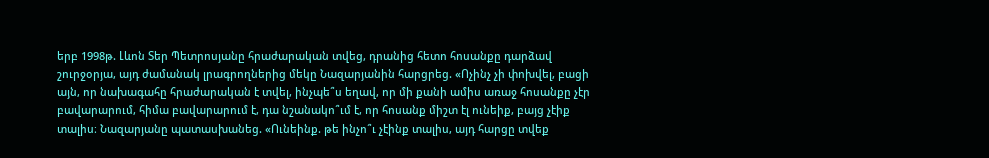երբ 1998թ. Լևոն Տեր Պետրոսյանը հրաժարական տվեց, դրանից հետո հոսանքը դարձավ շուրջօրյա, այդ ժամանակ լրագրողներից մեկը Նազարյանին հարցրեց. «Ոչինչ չի փոխվել, բացի այն, որ նախագահը հրաժարական է տվել, ինչպե՞ս եղավ, որ մի քանի ամիս առաջ հոսանքը չէր բավարարում, հիմա բավարարում է, դա նշանակո՞ւմ է, որ հոսանք միշտ էլ ունեիք, բայց չէիք տալիս։ Նազարյանը պատասխանեց. «Ունեինք. թե ինչո՞ւ չէինք տալիս, այդ հարցը տվեք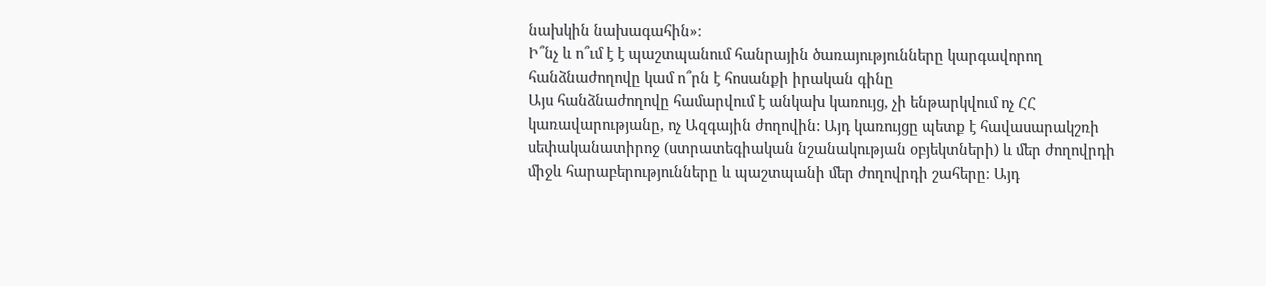նախկին նախագահին»։
Ի՞նչ և ո՞ւմ է է պաշտպանում հանրային ծառայությունները կարգավորող հանձնաժողովը կամ ո՞րն է հոսանքի իրական գինը
Այս հանձնաժողովը համարվում է անկախ կառույց, չի ենթարկվում ոչ ՀՀ կառավարությանը, ոչ Ազգային ժողովին: Այդ կառույցը պետք է հավասարակշռի սեփականատիրոջ (ստրատեգիական նշանակության օբյեկտների) և մեր ժողովրդի միջև հարաբերությունները և պաշտպանի մեր ժողովրդի շահերը։ Այդ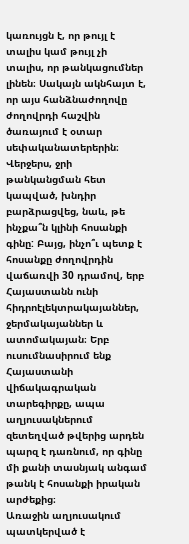կառույցն է, որ թույլ է տալիս կամ թույլ չի տալիս, որ թանկացումներ լինեն։ Սակայն ակնհայտ է, որ այս հանձնաժողովը ժողովրդի հաշվին ծառայում է օտար սեփականատերերին։
Վերջերս, ջրի թանկանցման հետ կապված, խնդիր բարձրացվեց, նաև, թե ինչքա՞ն կլինի հոսանքի գինը: Բայց, ինչո՞ւ պետք է հոսանքը ժողովրդին վաճառվի 30 դրամով, երբ Հայաստանն ունի հիդրոէլեկտրակայաններ, ջերմակայաններ և ատոմակայան։ Երբ ուսումնասիրում ենք Հայաստանի վիճակագրական տարեգիրքը, ապա աղյուսակներում զետեղված թվերից արդեն պարզ է դառնում, որ գինը մի քանի տասնյակ անգամ թանկ է հոսանքի իրական արժեքից։
Առաջին աղյուսակում պատկերված է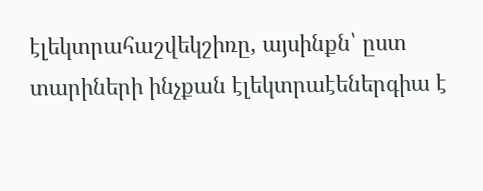էլեկտրահաշվեկշիռը, այսինքն՝ ըստ տարիների ինչքան էլեկտրաէեներգիա է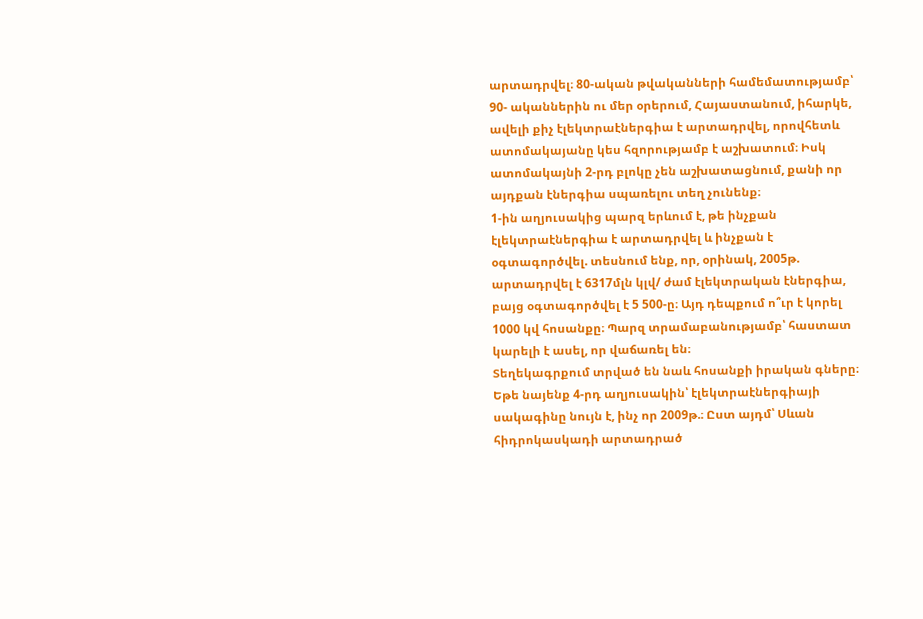արտադրվել։ 80-ական թվականների համեմատությամբ՝ 90- ականներին ու մեր օրերում, Հայաստանում, իհարկե, ավելի քիչ էլեկտրաէներգիա է արտադրվել, որովհետև ատոմակայանը կես հզորությամբ է աշխատում։ Իսկ ատոմակայնի 2-րդ բլոկը չեն աշխատացնում, քանի որ այդքան էներգիա սպառելու տեղ չունենք։
1-ին աղյուսակից պարզ երևում է, թե ինչքան էլեկտրաէներգիա է արտադրվել և ինչքան է օգտագործվել. տեսնում ենք, որ, օրինակ, 2005թ. արտադրվել է 6317մլն կլվ/ ժամ էլեկտրական էներգիա, բայց օգտագործվել է 5 500-ը։ Այդ դեպքում ո՞ւր է կորել 1000 կվ հոսանքը։ Պարզ տրամաբանությամբ՝ հաստատ կարելի է ասել, որ վաճառել են։
Տեղեկագրքում տրված են նաև հոսանքի իրական գները։ Եթե նայենք 4-րդ աղյուսակին՝ էլեկտրաէներգիայի
սակագինը նույն է, ինչ որ 2009թ.։ Ըստ այդմ՝ Սևան հիդրոկասկադի արտադրած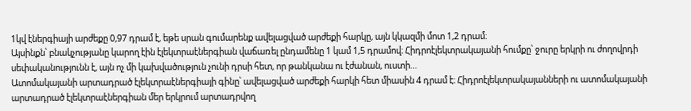1կվ էներգիայի արժեքը 0,97 դրամ է, եթե սրան գումարենք ավելացված արժեքի հարկը, այն կկազմի մոտ 1,2 դրամ։
Այսինքն՝ բնակչությանը կարող էին էլեկտրաէներգիան վաճառել ընդամենը 1 կամ 1,5 դրամով։ Հիդրոէլեկտրակայանի հումքը՝ ջուրը երկրի ու ժողովրդի սեփականությունն է, այն ոչ մի կախվածություն չունի դրսի հետ, որ թանկանա ու էժանան, ուստի…
Ատոմակայանի արտադրած էլեկտրաէներգիայի գինը՝ ավելացված արժեքի հարկի հետ միասին 4 դրամ է։ Հիդրոէլեկտրակայանների ու ատոմակայանի արտադրած էլեկտրաէներգիան մեր երկրում արտադրվող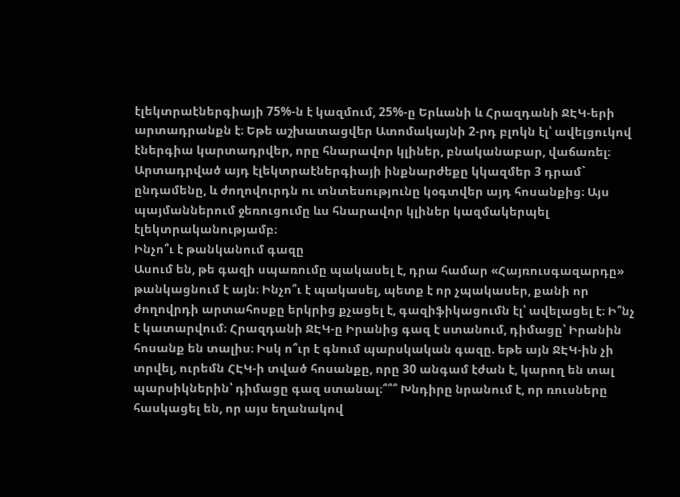էլեկտրաէներգիայի 75%-ն է կազմում, 25%-ը Երևանի և Հրազդանի ՋԷԿ-երի արտադրանքն է։ Եթե աշխատացվեր Ատոմակայնի 2-րդ բլոկն էլ՝ ավելցուկով էներգիա կարտադրվեր, որը հնարավոր կլիներ, բնականաբար, վաճառել։ Արտադրված այդ էլեկտրաէներգիայի ինքնարժեքը կկազմեր 3 դրամ` ընդամենը, և ժողովուրդն ու տնտեսությունը կօգտվեր այդ հոսանքից։ Այս պայմաններում ջեռուցումը ևս հնարավոր կլիներ կազմակերպել էլեկտրականությամբ։
Ինչո՞ւ է թանկանում գազը
Ասում են, թե գազի սպառումը պակասել է, դրա համար «Հայռուսգազարդը» թանկացնում է այն։ Ինչո՞ւ է պակասել, պետք է որ չպակասեր, քանի որ ժողովրդի արտահոսքը երկրից քչացել է, գազիֆիկացումն էլ՝ ավելացել է։ Ի՞նչ է կատարվում։ Հրազդանի ՋԷԿ-ը Իրանից գազ է ստանում, դիմացը՝ Իրանին հոսանք են տալիս։ Իսկ ո՞ւր է գնում պարսկական գազը. եթե այն ՋԷԿ-ին չի տրվել, ուրեմն ՀԷԿ-ի տված հոսանքը, որը 30 անգամ էժան է, կարող են տալ պարսիկներին՝ դիմացը գազ ստանալ։՞՞՞ Խնդիրը նրանում է, որ ռուսները հասկացել են, որ այս եղանակով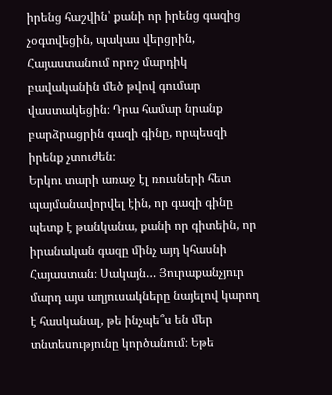իրենց հաշվին՝ քանի որ իրենց գազից չօգտվեցին, պակաս վերցրին, Հայաստանում որոշ մարդիկ բավականին մեծ թվով գումար վաստակեցին։ Դրա համար նրանք բարձրացրին գազի գինը, որպեսզի իրենք չտուժեն։
Երկու տարի առաջ էլ ռուսների հետ պայմանավորվել էին, որ գազի գինը պետք է թանկանա, քանի որ գիտեին, որ իրանական գազը մինչ այդ կհասնի Հայաստան։ Սակայն… Յուրաքանչյուր մարդ այս աղյուսակները նայելով կարող է հասկանալ, թե ինչպե՞ս են մեր տնտեսությունը կործանում։ Եթե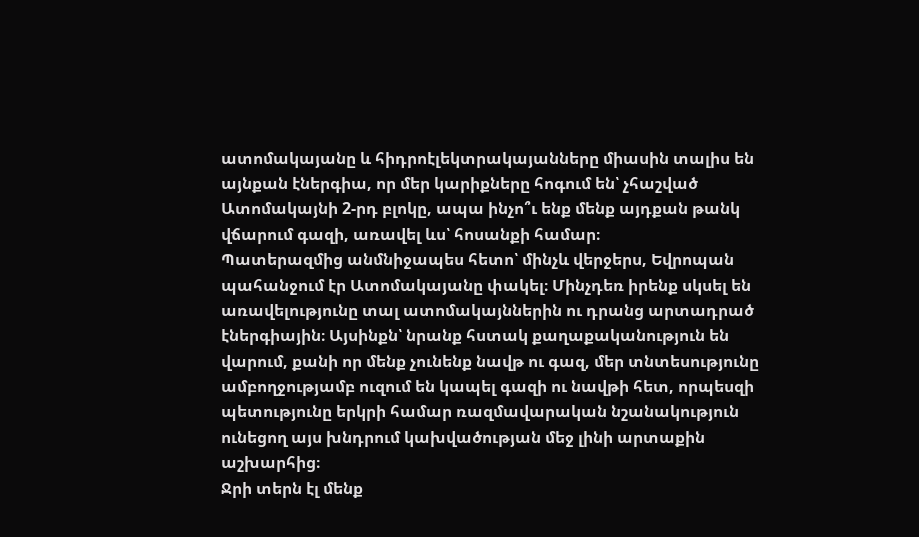ատոմակայանը և հիդրոէլեկտրակայանները միասին տալիս են այնքան էներգիա, որ մեր կարիքները հոգում են՝ չհաշված Ատոմակայնի 2-րդ բլոկը, ապա ինչո՞ւ ենք մենք այդքան թանկ վճարում գազի, առավել ևս՝ հոսանքի համար։
Պատերազմից անմնիջապես հետո՝ մինչև վերջերս, Եվրոպան պահանջում էր Ատոմակայանը փակել։ Մինչդեռ իրենք սկսել են առավելությունը տալ ատոմակայններին ու դրանց արտադրած էներգիային։ Այսինքն՝ նրանք հստակ քաղաքականություն են վարում, քանի որ մենք չունենք նավթ ու գազ, մեր տնտեսությունը ամբողջությամբ ուզում են կապել գազի ու նավթի հետ, որպեսզի պետությունը երկրի համար ռազմավարական նշանակություն ունեցող այս խնդրում կախվածության մեջ լինի արտաքին աշխարհից։
Ջրի տերն էլ մենք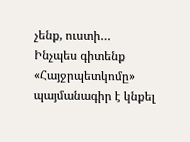չենք, ուստի…
Ինչպես գիտենք «Հայջրպետկոմը» պայմանագիր է կնքել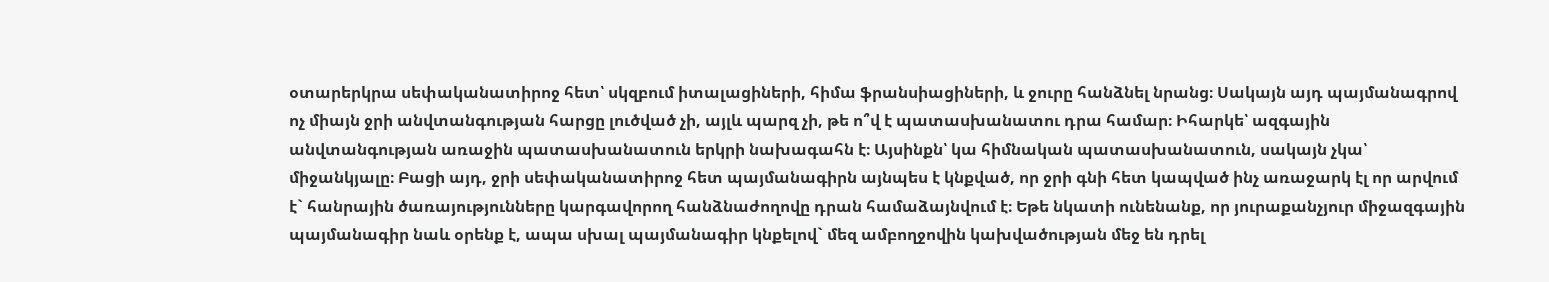օտարերկրա սեփականատիրոջ հետ՝ սկզբում իտալացիների, հիմա ֆրանսիացիների, և ջուրը հանձնել նրանց։ Սակայն այդ պայմանագրով ոչ միայն ջրի անվտանգության հարցը լուծված չի, այլև պարզ չի, թե ո՞վ է պատասխանատու դրա համար։ Իհարկե՝ ազգային անվտանգության առաջին պատասխանատուն երկրի նախագահն է։ Այսինքն՝ կա հիմնական պատասխանատուն, սակայն չկա՝ միջանկյալը։ Բացի այդ, ջրի սեփականատիրոջ հետ պայմանագիրն այնպես է կնքված, որ ջրի գնի հետ կապված ինչ առաջարկ էլ որ արվում է` հանրային ծառայությունները կարգավորող հանձնաժողովը դրան համաձայնվում է։ Եթե նկատի ունենանք, որ յուրաքանչյուր միջազգային պայմանագիր նաև օրենք է, ապա սխալ պայմանագիր կնքելով` մեզ ամբողջովին կախվածության մեջ են դրել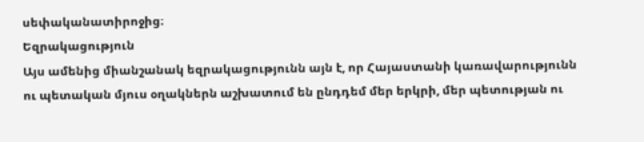սեփականատիրոջից։
Եզրակացություն
Այս ամենից միանշանակ եզրակացությունն այն է, որ Հայաստանի կառավարությունն ու պետական մյուս օղակներն աշխատում են ընդդեմ մեր երկրի, մեր պետության ու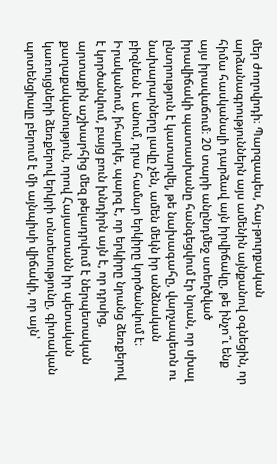մեր ժողովրդի։ Պարզապես, հայ-թուրքական արձանագրություններն այս ամենին այնքանով օգնեցին, որ հիմա հասկանալի դարձավ այն իրվիճակը, թե ինչո՞ւ ենք այս իրավաճում։ 20 տարի անընդմեջ ստեղծված իրավիճակի պատասխանը հանգեցվում էր նրան, որ սխալ ընտրություն է կատարվել, թե նախագահը, վարչապետն ու նախարարները լավը չեն, ամեն մեկն իր անձնական բիզնեսն է անում, դրա համար երկիրը կործանվում է։ Իրականում, իհարկե, պարզ է, որ երկիրը նրանց ձեռքերով է կործանվում, բայց բուն խնդիրն այն է, որ դրսից, արտաքին աշխարհից մեզ թելադրվում է ներպետական քաղաքականություն, որով Հայաստանն իր պետական կառույցների ձեռքերով երկրի տնտեսությունը, գիտական պոտենցիալը բերում է մի այնպիսի վիճակի, որ այն՝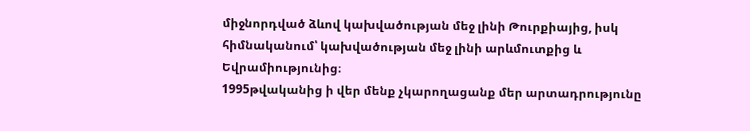միջնորդված ձևով կախվածության մեջ լինի Թուրքիայից, իսկ հիմնականում՝ կախվածության մեջ լինի արևմուտքից և Եվրամիությունից։
1995թվականից ի վեր մենք չկարողացանք մեր արտադրությունը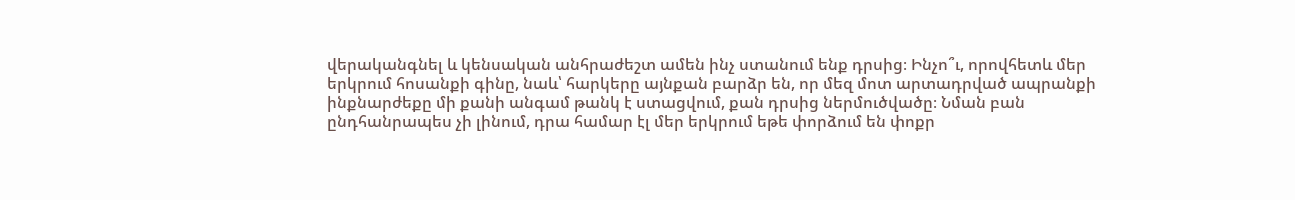վերականգնել և կենսական անհրաժեշտ ամեն ինչ ստանում ենք դրսից։ Ինչո՞ւ, որովհետև մեր երկրում հոսանքի գինը, նաև՝ հարկերը այնքան բարձր են, որ մեզ մոտ արտադրված ապրանքի ինքնարժեքը մի քանի անգամ թանկ է ստացվում, քան դրսից ներմուծվածը։ Նման բան ընդհանրապես չի լինում, դրա համար էլ մեր երկրում եթե փորձում են փոքր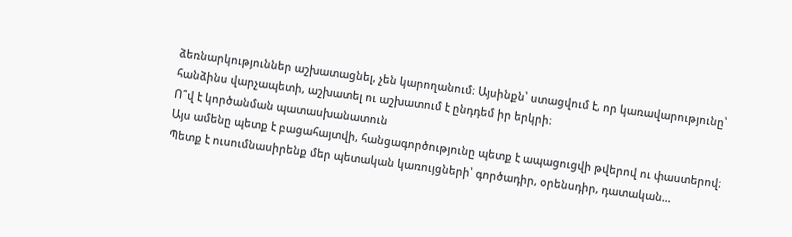ձեռնարկություններ աշխատացնել, չեն կարողանում։ Այսինքն՝ ստացվում է, որ կառավարությունը՝ հանձինս վարչապետի, աշխատել ու աշխատում է ընդդեմ իր երկրի։
Ո՞վ է կործանման պատասխանատուն
Այս ամենը պետք է բացահայտվի, հանցագործությունը պետք է ապացուցվի թվերով ու փաստերով։ Պետք է ուսումնասիրենք մեր պետական կառույցների՝ գործադիր, օրենսդիր, դատական…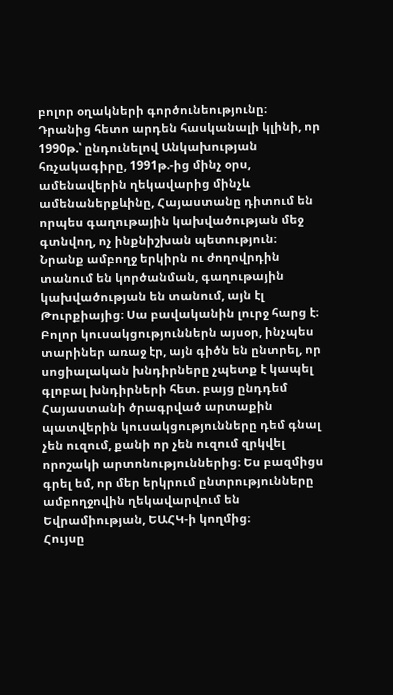բոլոր օղակների գործունեությունը։ Դրանից հետո արդեն հասկանալի կլինի, որ 1990թ.՝ ընդունելով Անկախության հռչակագիրը, 1991թ.-ից մինչ օրս, ամենավերին ղեկավարից մինչև ամենաներքևինը, Հայաստանը դիտում են որպես գաղութային կախվածության մեջ գտնվող, ոչ ինքնիշխան պետություն։ Նրանք ամբողջ երկիրն ու ժողովրդին տանում են կործանման, գաղութային կախվածության են տանում, այն էլ Թուրքիայից։ Սա բավականին լուրջ հարց է։ Բոլոր կուսակցություններն այսօր, ինչպես տարիներ առաջ էր, այն գիծն են ընտրել, որ սոցիալական խնդիրները չպետք է կապել գլոբալ խնդիրների հետ. բայց ընդդեմ Հայաստանի ծրագրված արտաքին պատվերին կուսակցությունները դեմ գնալ չեն ուզում, քանի որ չեն ուզում զրկվել որոշակի արտոնություններից։ Ես բազմիցս գրել եմ, որ մեր երկրում ընտրությունները ամբողջովին ղեկավարվում են Եվրամիության, ԵԱՀԿ-ի կողմից։
Հույսը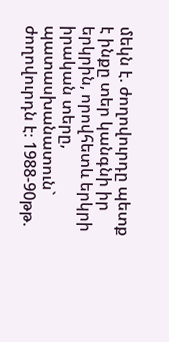մեկն է. ժողովուրդը պետք է ինքը տեր կանգնի իր երկրին, որովհետև երկրի իրական տերը, պատասխանատուն` ժողովուրդն է։ 1988-90թթ.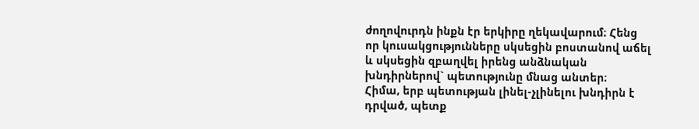ժողովուրդն ինքն էր երկիրը ղեկավարում։ Հենց որ կուսակցությունները սկսեցին բոստանով աճել և սկսեցին զբաղվել իրենց անձնական խնդիրներով` պետությունը մնաց անտեր։
Հիմա, երբ պետության լինել-չլինելու խնդիրն է դրված, պետք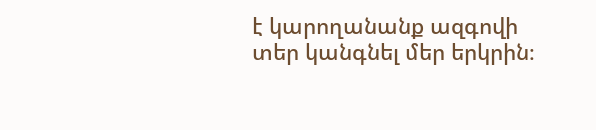է կարողանանք ազգովի տեր կանգնել մեր երկրին։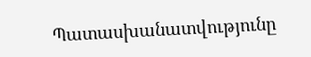Պատասխանատվությունը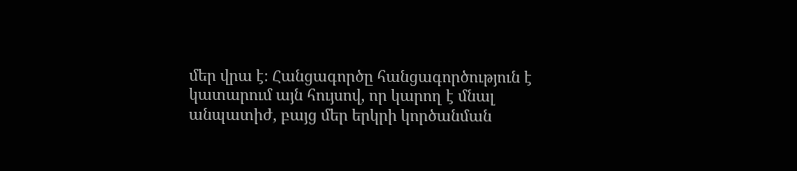մեր վրա է։ Հանցագործը հանցագործություն է կատարում այն հույսով, որ կարող է մնալ անպատիժ, բայց մեր երկրի կործանման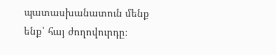պատասխանատուն մենք ենք՝ հայ ժողովուրդը։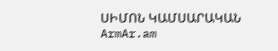ՍԻՄՈՆ ԿԱՄՍԱՐԱԿԱՆ
ArmAr.am